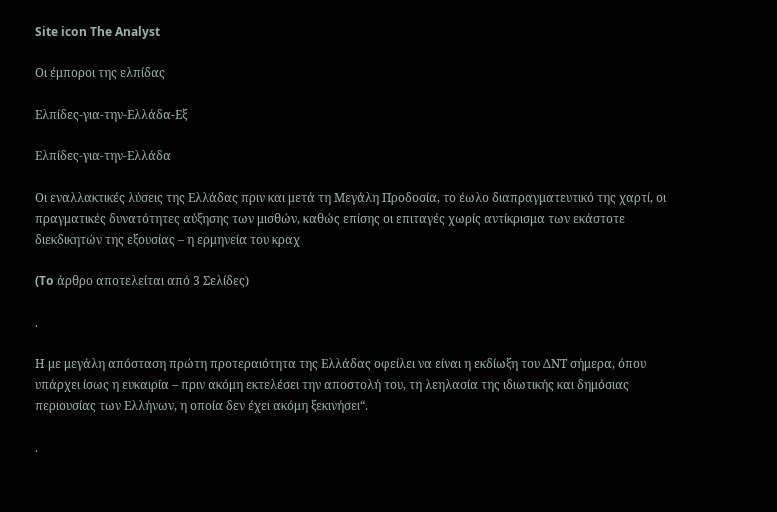Site icon The Analyst

Οι έμποροι της ελπίδας

Ελπίδες-για-την-Ελλάδα-Εξ

Ελπίδες-για-την-Ελλάδα

Οι εναλλακτικές λύσεις της Ελλάδας πριν και μετά τη Μεγάλη Προδοσία, το έωλο διαπραγματευτικό της χαρτί, οι πραγματικές δυνατότητες αύξησης των μισθών, καθώς επίσης οι επιταγές χωρίς αντίκρισμα των εκάστοτε διεκδικητών της εξουσίας – η ερμηνεία του κραχ

(To άρθρο αποτελείται από 3 Σελίδες)

.

Η με μεγάλη απόσταση πρώτη προτεραιότητα της Ελλάδας οφείλει να είναι η εκδίωξη του ΔΝΤ σήμερα, όπου υπάρχει ίσως η ευκαιρία – πριν ακόμη εκτελέσει την αποστολή του, τη λεηλασία της ιδιωτικής και δημόσιας περιουσίας των Ελλήνων, η οποία δεν έχει ακόμη ξεκινήσει“.

.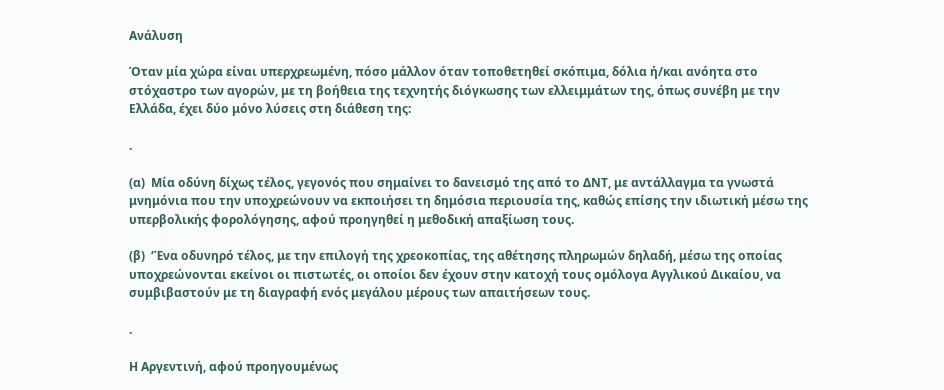Ανάλυση

Όταν μία χώρα είναι υπερχρεωμένη, πόσο μάλλον όταν τοποθετηθεί σκόπιμα, δόλια ή/και ανόητα στο στόχαστρο των αγορών, με τη βοήθεια της τεχνητής διόγκωσης των ελλειμμάτων της, όπως συνέβη με την Ελλάδα, έχει δύο μόνο λύσεις στη διάθεση της:

.

(α)  Μία οδύνη δίχως τέλος, γεγονός που σημαίνει το δανεισμό της από το ΔΝΤ, με αντάλλαγμα τα γνωστά μνημόνια που την υποχρεώνουν να εκποιήσει τη δημόσια περιουσία της, καθώς επίσης την ιδιωτική μέσω της υπερβολικής φορολόγησης, αφού προηγηθεί η μεθοδική απαξίωση τους.

(β)  ‘Ένα οδυνηρό τέλος, με την επιλογή της χρεοκοπίας, της αθέτησης πληρωμών δηλαδή, μέσω της οποίας υποχρεώνονται εκείνοι οι πιστωτές, οι οποίοι δεν έχουν στην κατοχή τους ομόλογα Αγγλικού Δικαίου, να συμβιβαστούν με τη διαγραφή ενός μεγάλου μέρους των απαιτήσεων τους.

.

Η Αργεντινή, αφού προηγουμένως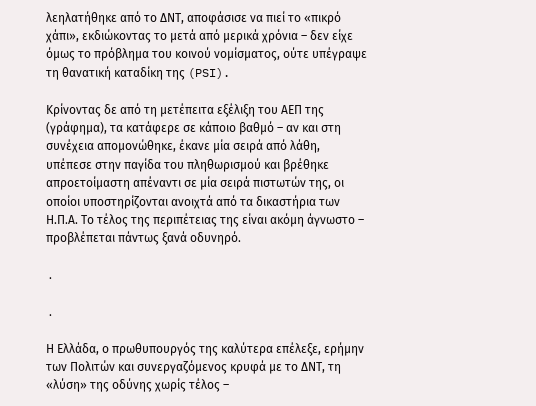λεηλατήθηκε από το ΔΝΤ, αποφάσισε να πιεί το «πικρό χάπι», εκδιώκοντας το μετά από μερικά χρόνια – δεν είχε όμως το πρόβλημα του κοινού νομίσματος, ούτε υπέγραψε τη θανατική καταδίκη της (PSI).

Κρίνοντας δε από τη μετέπειτα εξέλιξη του ΑΕΠ της (γράφημα), τα κατάφερε σε κάποιο βαθμό – αν και στη συνέχεια απομονώθηκε, έκανε μία σειρά από λάθη, υπέπεσε στην παγίδα του πληθωρισμού και βρέθηκε απροετοίμαστη απέναντι σε μία σειρά πιστωτών της, οι οποίοι υποστηρίζονται ανοιχτά από τα δικαστήρια των Η.Π.Α. Το τέλος της περιπέτειας της είναι ακόμη άγνωστο – προβλέπεται πάντως ξανά οδυνηρό.

 .

 .

Η Ελλάδα, ο πρωθυπουργός της καλύτερα επέλεξε, ερήμην των Πολιτών και συνεργαζόμενος κρυφά με το ΔΝΤ, τη «λύση» της οδύνης χωρίς τέλος –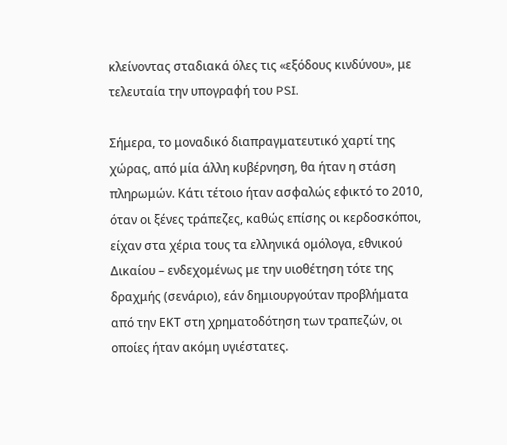κλείνοντας σταδιακά όλες τις «εξόδους κινδύνου», με τελευταία την υπογραφή του PSI.

Σήμερα, το μοναδικό διαπραγματευτικό χαρτί της χώρας, από μία άλλη κυβέρνηση, θα ήταν η στάση πληρωμών. Κάτι τέτοιο ήταν ασφαλώς εφικτό το 2010, όταν οι ξένες τράπεζες, καθώς επίσης οι κερδοσκόποι, είχαν στα χέρια τους τα ελληνικά ομόλογα, εθνικού Δικαίου – ενδεχομένως με την υιοθέτηση τότε της δραχμής (σενάριο), εάν δημιουργούταν προβλήματα από την ΕΚΤ στη χρηματοδότηση των τραπεζών, οι οποίες ήταν ακόμη υγιέστατες.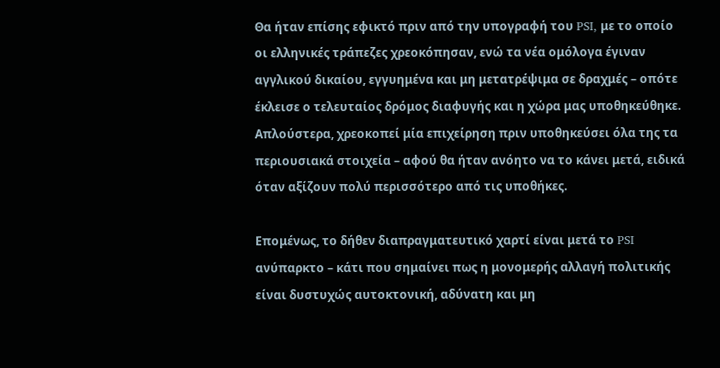Θα ήταν επίσης εφικτό πριν από την υπογραφή του PSI, με το οποίο οι ελληνικές τράπεζες χρεοκόπησαν, ενώ τα νέα ομόλογα έγιναν αγγλικού δικαίου, εγγυημένα και μη μετατρέψιμα σε δραχμές – οπότε έκλεισε ο τελευταίος δρόμος διαφυγής και η χώρα μας υποθηκεύθηκε. Απλούστερα, χρεοκοπεί μία επιχείρηση πριν υποθηκεύσει όλα της τα περιουσιακά στοιχεία – αφού θα ήταν ανόητο να το κάνει μετά, ειδικά όταν αξίζουν πολύ περισσότερο από τις υποθήκες.

Επομένως, το δήθεν διαπραγματευτικό χαρτί είναι μετά το PSI ανύπαρκτο – κάτι που σημαίνει πως η μονομερής αλλαγή πολιτικής είναι δυστυχώς αυτοκτονική, αδύνατη και μη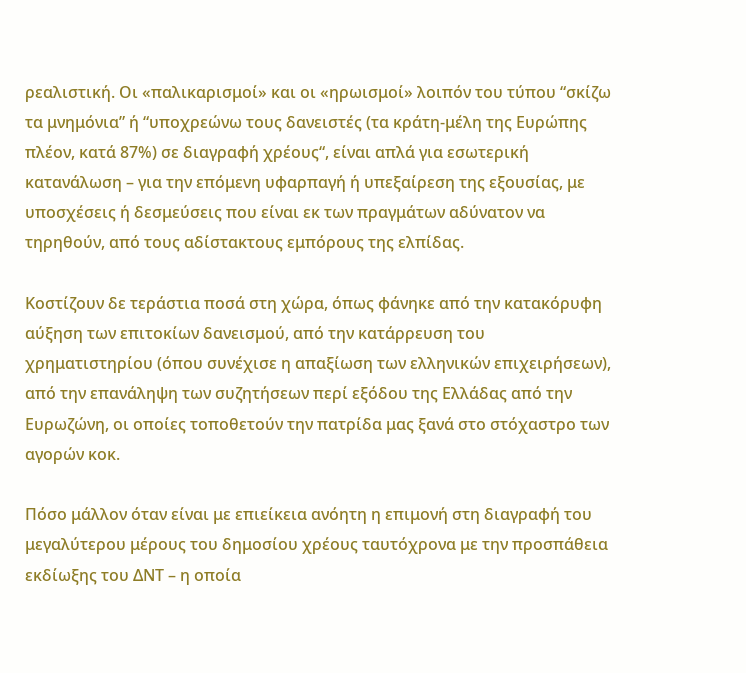ρεαλιστική. Οι «παλικαρισμοί» και οι «ηρωισμοί» λοιπόν του τύπου “σκίζω τα μνημόνια” ή “υποχρεώνω τους δανειστές (τα κράτη-μέλη της Ευρώπης πλέον, κατά 87%) σε διαγραφή χρέους“, είναι απλά για εσωτερική κατανάλωση – για την επόμενη υφαρπαγή ή υπεξαίρεση της εξουσίας, με υποσχέσεις ή δεσμεύσεις που είναι εκ των πραγμάτων αδύνατον να τηρηθούν, από τους αδίστακτους εμπόρους της ελπίδας.

Κοστίζουν δε τεράστια ποσά στη χώρα, όπως φάνηκε από την κατακόρυφη αύξηση των επιτοκίων δανεισμού, από την κατάρρευση του χρηματιστηρίου (όπου συνέχισε η απαξίωση των ελληνικών επιχειρήσεων), από την επανάληψη των συζητήσεων περί εξόδου της Ελλάδας από την Ευρωζώνη, οι οποίες τοποθετούν την πατρίδα μας ξανά στο στόχαστρο των αγορών κοκ.

Πόσο μάλλον όταν είναι με επιείκεια ανόητη η επιμονή στη διαγραφή του μεγαλύτερου μέρους του δημοσίου χρέους ταυτόχρονα με την προσπάθεια εκδίωξης του ΔΝΤ – η οποία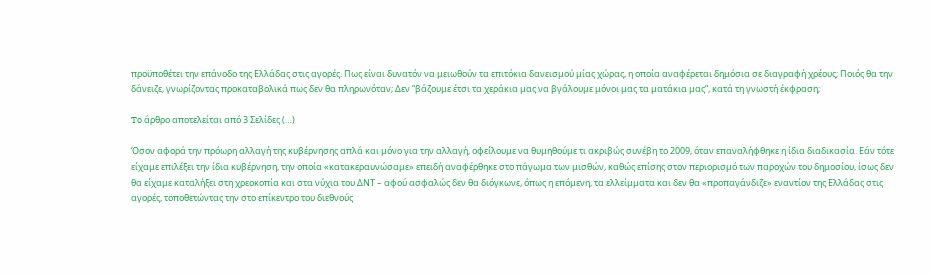προϋποθέτει την επάνοδο της Ελλάδας στις αγορές. Πως είναι δυνατόν να μειωθούν τα επιτόκια δανεισμού μίας χώρας, η οποία αναφέρεται δημόσια σε διαγραφή χρέους; Ποιός θα την δάνειζε, γνωρίζοντας προκαταβολικά πως δεν θα πληρωνόταν; Δεν “βάζουμε έτσι τα χεράκια μας να βγάλουμε μόνοι μας τα ματάκια μας“, κατά τη γνωστή έκφραση;

To άρθρο αποτελείται από 3 Σελίδες (…)

Όσον αφορά την πρόωρη αλλαγή της κυβέρνησης απλά και μόνο για την αλλαγή, οφείλουμε να θυμηθούμε τι ακριβώς συνέβη το 2009, όταν επαναλήφθηκε η ίδια διαδικασία. Εάν τότε είχαμε επιλέξει την ίδια κυβέρνηση, την οποία «κατακεραυνώσαμε» επειδή αναφέρθηκε στο πάγωμα των μισθών, καθώς επίσης στον περιορισμό των παροχών του δημοσίου, ίσως δεν θα είχαμε καταλήξει στη χρεοκοπία και στα νύχια του ΔΝΤ – αφού ασφαλώς δεν θα διόγκωνε, όπως η επόμενη, τα ελλείμματα και δεν θα «προπαγάνδιζε» εναντίον της Ελλάδας στις αγορές, τοποθετώντας την στο επίκεντρο του διεθνούς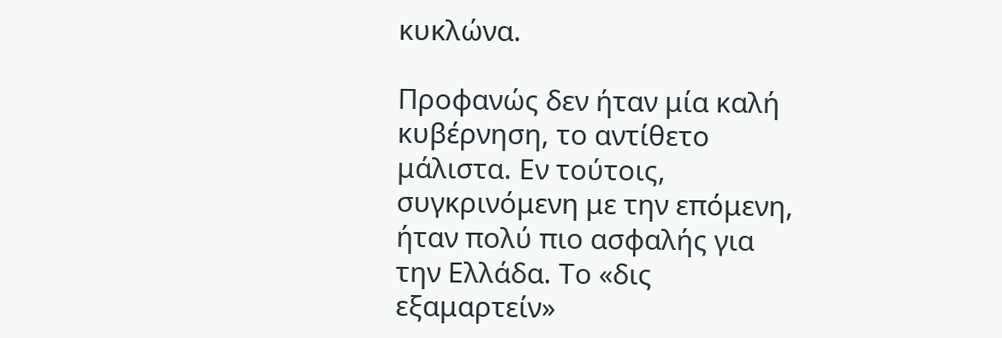κυκλώνα.

Προφανώς δεν ήταν μία καλή κυβέρνηση, το αντίθετο μάλιστα. Εν τούτοις, συγκρινόμενη με την επόμενη, ήταν πολύ πιο ασφαλής για την Ελλάδα. Το «δις εξαμαρτείν»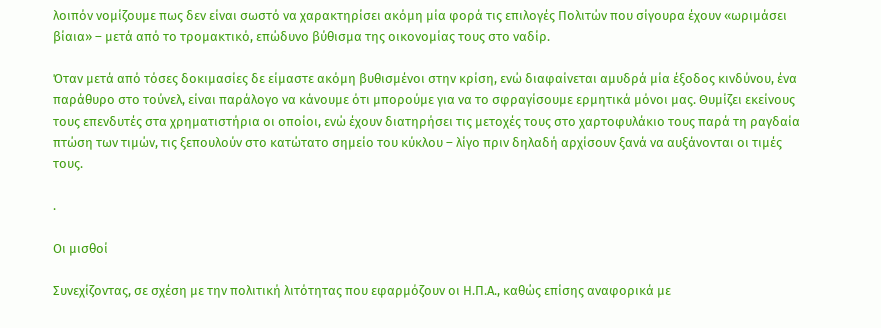λοιπόν νομίζουμε πως δεν είναι σωστό να χαρακτηρίσει ακόμη μία φορά τις επιλογές Πολιτών που σίγουρα έχουν «ωριμάσει βίαια» – μετά από το τρομακτικό, επώδυνο βύθισμα της οικονομίας τους στο ναδίρ.

Όταν μετά από τόσες δοκιμασίες δε είμαστε ακόμη βυθισμένοι στην κρίση, ενώ διαφαίνεται αμυδρά μία έξοδος κινδύνου, ένα παράθυρο στο τούνελ, είναι παράλογο να κάνουμε ότι μπορούμε για να το σφραγίσουμε ερμητικά μόνοι μας. Θυμίζει εκείνους τους επενδυτές στα χρηματιστήρια οι οποίοι, ενώ έχουν διατηρήσει τις μετοχές τους στο χαρτοφυλάκιο τους παρά τη ραγδαία πτώση των τιμών, τις ξεπουλούν στο κατώτατο σημείο του κύκλου – λίγο πριν δηλαδή αρχίσουν ξανά να αυξάνονται οι τιμές τους.

.

Οι μισθοί

Συνεχίζοντας, σε σχέση με την πολιτική λιτότητας που εφαρμόζουν οι Η.Π.Α., καθώς επίσης αναφορικά με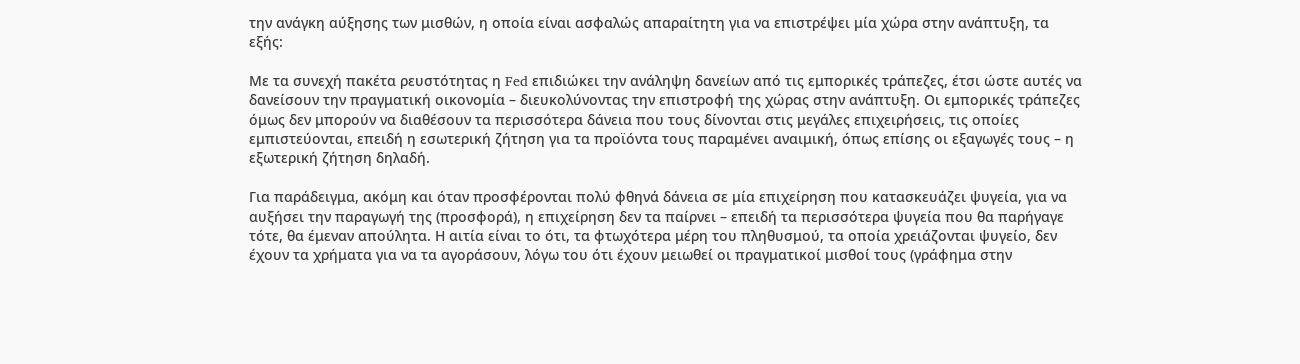την ανάγκη αύξησης των μισθών, η οποία είναι ασφαλώς απαραίτητη για να επιστρέψει μία χώρα στην ανάπτυξη, τα εξής:

Με τα συνεχή πακέτα ρευστότητας η Fed επιδιώκει την ανάληψη δανείων από τις εμπορικές τράπεζες, έτσι ώστε αυτές να δανείσουν την πραγματική οικονομία – διευκολύνοντας την επιστροφή της χώρας στην ανάπτυξη. Οι εμπορικές τράπεζες όμως δεν μπορούν να διαθέσουν τα περισσότερα δάνεια που τους δίνονται στις μεγάλες επιχειρήσεις, τις οποίες εμπιστεύονται, επειδή η εσωτερική ζήτηση για τα προϊόντα τους παραμένει αναιμική, όπως επίσης οι εξαγωγές τους – η εξωτερική ζήτηση δηλαδή.

Για παράδειγμα, ακόμη και όταν προσφέρονται πολύ φθηνά δάνεια σε μία επιχείρηση που κατασκευάζει ψυγεία, για να αυξήσει την παραγωγή της (προσφορά), η επιχείρηση δεν τα παίρνει – επειδή τα περισσότερα ψυγεία που θα παρήγαγε τότε, θα έμεναν απούλητα. Η αιτία είναι το ότι, τα φτωχότερα μέρη του πληθυσμού, τα οποία χρειάζονται ψυγείο, δεν έχουν τα χρήματα για να τα αγοράσουν, λόγω του ότι έχουν μειωθεί οι πραγματικοί μισθοί τους (γράφημα στην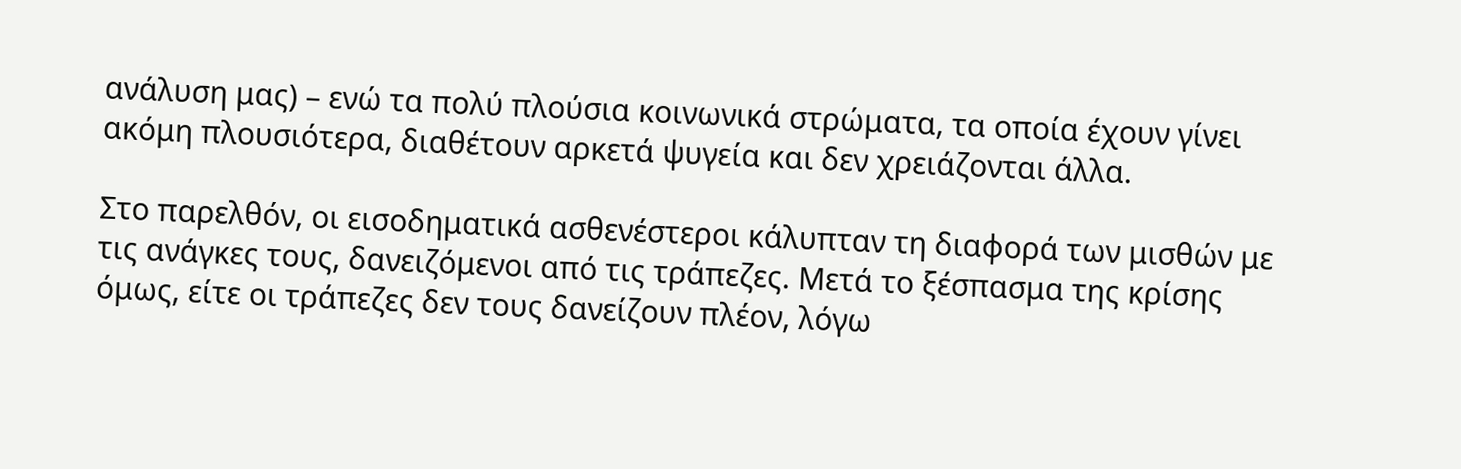ανάλυση μας) – ενώ τα πολύ πλούσια κοινωνικά στρώματα, τα οποία έχουν γίνει ακόμη πλουσιότερα, διαθέτουν αρκετά ψυγεία και δεν χρειάζονται άλλα.

Στο παρελθόν, οι εισοδηματικά ασθενέστεροι κάλυπταν τη διαφορά των μισθών με τις ανάγκες τους, δανειζόμενοι από τις τράπεζες. Μετά το ξέσπασμα της κρίσης όμως, είτε οι τράπεζες δεν τους δανείζουν πλέον, λόγω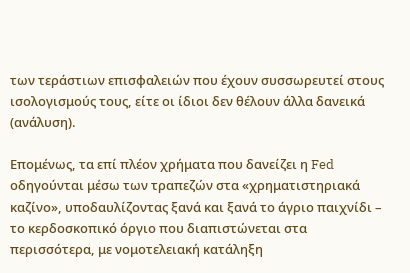των τεράστιων επισφαλειών που έχουν συσσωρευτεί στους ισολογισμούς τους, είτε οι ίδιοι δεν θέλουν άλλα δανεικά (ανάλυση).

Επομένως, τα επί πλέον χρήματα που δανείζει η Fed οδηγούνται μέσω των τραπεζών στα «χρηματιστηριακά καζίνο», υποδαυλίζοντας ξανά και ξανά το άγριο παιχνίδι – το κερδοσκοπικό όργιο που διαπιστώνεται στα περισσότερα, με νομοτελειακή κατάληξη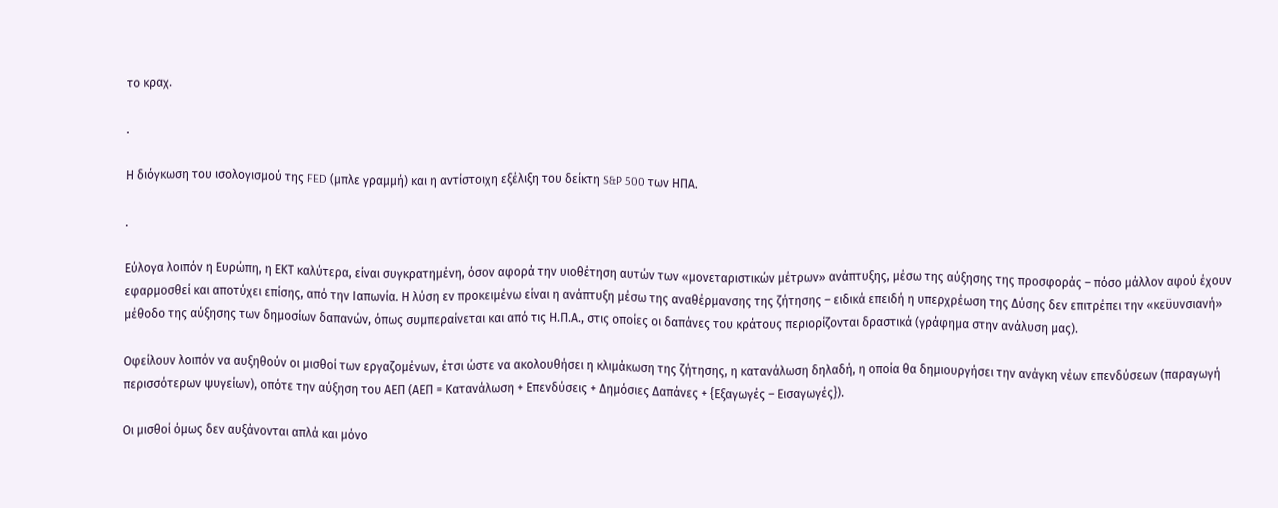το κραχ.

.

Η διόγκωση του ισολογισμού της FED (μπλε γραμμή) και η αντίστοιχη εξέλιξη του δείκτη S&P 500 των ΗΠΑ.

.

Εύλογα λοιπόν η Ευρώπη, η ΕΚΤ καλύτερα, είναι συγκρατημένη, όσον αφορά την υιοθέτηση αυτών των «μονεταριστικών μέτρων» ανάπτυξης, μέσω της αύξησης της προσφοράς – πόσο μάλλον αφού έχουν εφαρμοσθεί και αποτύχει επίσης, από την Ιαπωνία. Η λύση εν προκειμένω είναι η ανάπτυξη μέσω της αναθέρμανσης της ζήτησης – ειδικά επειδή η υπερχρέωση της Δύσης δεν επιτρέπει την «κεϋυνσιανή» μέθοδο της αύξησης των δημοσίων δαπανών, όπως συμπεραίνεται και από τις Η.Π.Α., στις οποίες οι δαπάνες του κράτους περιορίζονται δραστικά (γράφημα στην ανάλυση μας).

Οφείλουν λοιπόν να αυξηθούν οι μισθοί των εργαζομένων, έτσι ώστε να ακολουθήσει η κλιμάκωση της ζήτησης, η κατανάλωση δηλαδή, η οποία θα δημιουργήσει την ανάγκη νέων επενδύσεων (παραγωγή περισσότερων ψυγείων), οπότε την αύξηση του ΑΕΠ (ΑΕΠ = Κατανάλωση + Επενδύσεις + Δημόσιες Δαπάνες + {Εξαγωγές – Εισαγωγές}).

Οι μισθοί όμως δεν αυξάνονται απλά και μόνο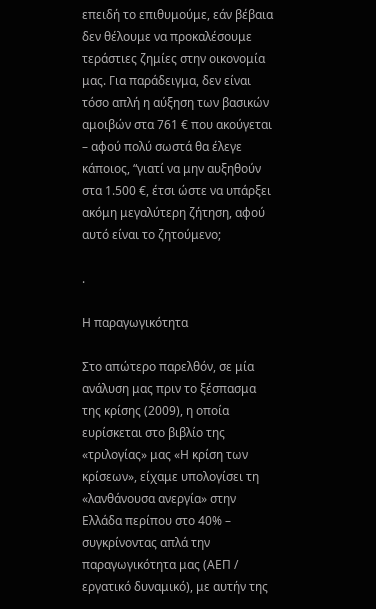επειδή το επιθυμούμε, εάν βέβαια δεν θέλουμε να προκαλέσουμε τεράστιες ζημίες στην οικονομία μας. Για παράδειγμα, δεν είναι τόσο απλή η αύξηση των βασικών αμοιβών στα 761 € που ακούγεται – αφού πολύ σωστά θα έλεγε κάποιος, “γιατί να μην αυξηθούν στα 1.500 €, έτσι ώστε να υπάρξει ακόμη μεγαλύτερη ζήτηση, αφού αυτό είναι το ζητούμενο;

.

Η παραγωγικότητα

Στο απώτερο παρελθόν, σε μία ανάλυση μας πριν το ξέσπασμα της κρίσης (2009), η οποία ευρίσκεται στο βιβλίο της «τριλογίας» μας «Η κρίση των κρίσεων», είχαμε υπολογίσει τη «λανθάνουσα ανεργία» στην Ελλάδα περίπου στο 40% – συγκρίνοντας απλά την παραγωγικότητα μας (ΑΕΠ / εργατικό δυναμικό), με αυτήν της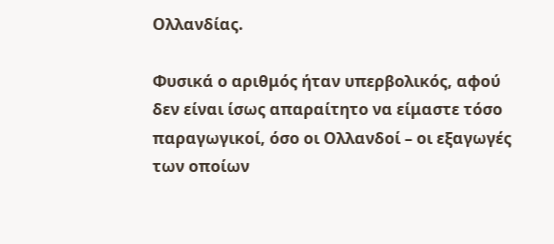Ολλανδίας.

Φυσικά ο αριθμός ήταν υπερβολικός, αφού δεν είναι ίσως απαραίτητο να είμαστε τόσο παραγωγικοί, όσο οι Ολλανδοί – οι εξαγωγές των οποίων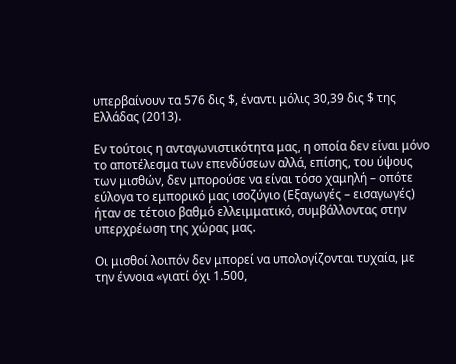υπερβαίνουν τα 576 δις $, έναντι μόλις 30,39 δις $ της Ελλάδας (2013).

Εν τούτοις η ανταγωνιστικότητα μας, η οποία δεν είναι μόνο το αποτέλεσμα των επενδύσεων αλλά, επίσης, του ύψους των μισθών, δεν μπορούσε να είναι τόσο χαμηλή – οπότε εύλογα το εμπορικό μας ισοζύγιο (Εξαγωγές – εισαγωγές) ήταν σε τέτοιο βαθμό ελλειμματικό, συμβάλλοντας στην υπερχρέωση της χώρας μας.

Οι μισθοί λοιπόν δεν μπορεί να υπολογίζονται τυχαία, με την έννοια «γιατί όχι 1.500,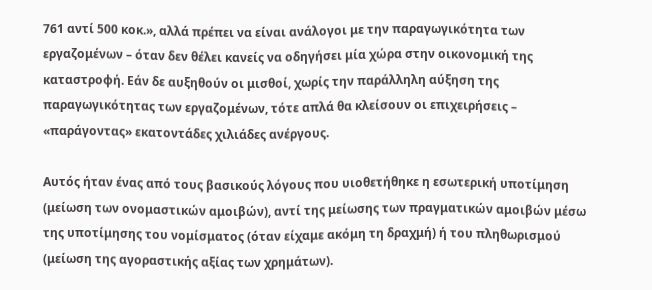761 αντί 500 κοκ.», αλλά πρέπει να είναι ανάλογοι με την παραγωγικότητα των εργαζομένων – όταν δεν θέλει κανείς να οδηγήσει μία χώρα στην οικονομική της καταστροφή. Εάν δε αυξηθούν οι μισθοί, χωρίς την παράλληλη αύξηση της παραγωγικότητας των εργαζομένων, τότε απλά θα κλείσουν οι επιχειρήσεις – «παράγοντας» εκατοντάδες χιλιάδες ανέργους.

Αυτός ήταν ένας από τους βασικούς λόγους που υιοθετήθηκε η εσωτερική υποτίμηση (μείωση των ονομαστικών αμοιβών), αντί της μείωσης των πραγματικών αμοιβών μέσω της υποτίμησης του νομίσματος (όταν είχαμε ακόμη τη δραχμή) ή του πληθωρισμού (μείωση της αγοραστικής αξίας των χρημάτων).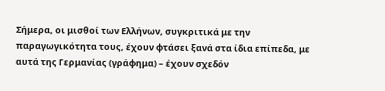Σήμερα, οι μισθοί των Ελλήνων, συγκριτικά με την παραγωγικότητα τους, έχουν φτάσει ξανά στα ίδια επίπεδα, με αυτά της Γερμανίας (γράφημα) – έχουν σχεδόν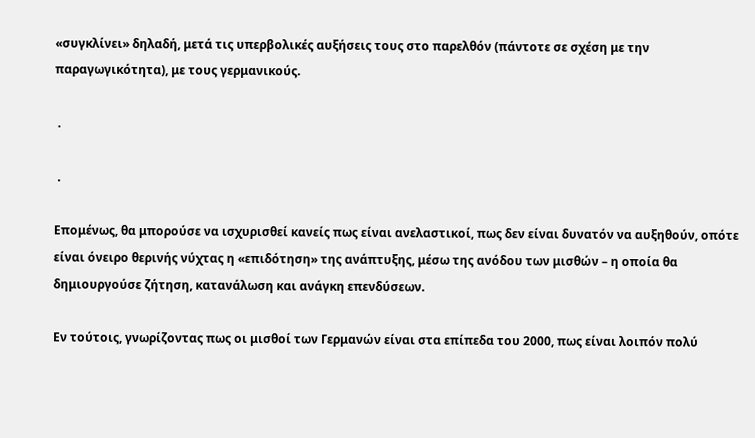«συγκλίνει» δηλαδή, μετά τις υπερβολικές αυξήσεις τους στο παρελθόν (πάντοτε σε σχέση με την παραγωγικότητα), με τους γερμανικούς.

 .

 .

Επομένως, θα μπορούσε να ισχυρισθεί κανείς πως είναι ανελαστικοί, πως δεν είναι δυνατόν να αυξηθούν, οπότε είναι όνειρο θερινής νύχτας η «επιδότηση» της ανάπτυξης, μέσω της ανόδου των μισθών – η οποία θα δημιουργούσε ζήτηση, κατανάλωση και ανάγκη επενδύσεων.

Εν τούτοις, γνωρίζοντας πως οι μισθοί των Γερμανών είναι στα επίπεδα του 2000, πως είναι λοιπόν πολύ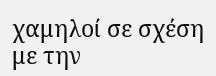χαμηλοί σε σχέση με την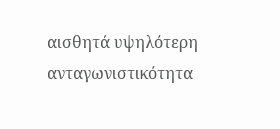αισθητά υψηλότερη ανταγωνιστικότητα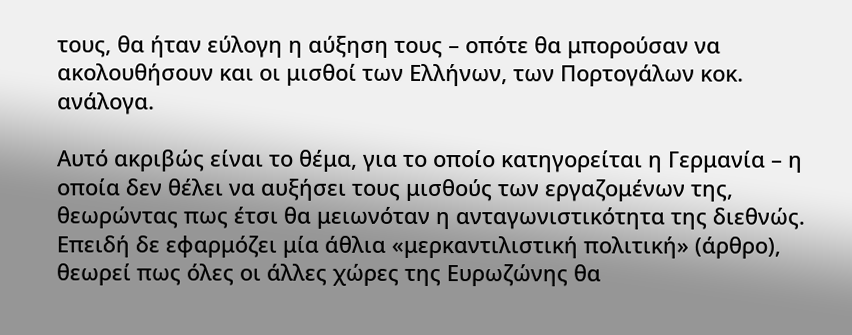τους, θα ήταν εύλογη η αύξηση τους – οπότε θα μπορούσαν να ακολουθήσουν και οι μισθοί των Ελλήνων, των Πορτογάλων κοκ. ανάλογα.

Αυτό ακριβώς είναι το θέμα, για το οποίο κατηγορείται η Γερμανία – η οποία δεν θέλει να αυξήσει τους μισθούς των εργαζομένων της, θεωρώντας πως έτσι θα μειωνόταν η ανταγωνιστικότητα της διεθνώς. Επειδή δε εφαρμόζει μία άθλια «μερκαντιλιστική πολιτική» (άρθρο), θεωρεί πως όλες οι άλλες χώρες της Ευρωζώνης θα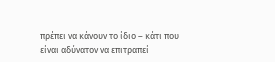πρέπει να κάνουν το ίδιο – κάτι που είναι αδύνατον να επιτραπεί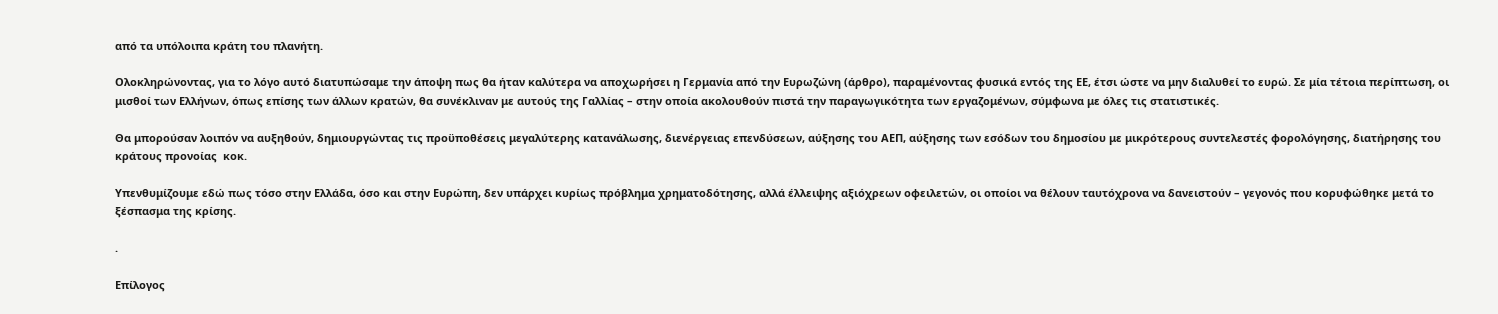από τα υπόλοιπα κράτη του πλανήτη.

Ολοκληρώνοντας, για το λόγο αυτό διατυπώσαμε την άποψη πως θα ήταν καλύτερα να αποχωρήσει η Γερμανία από την Ευρωζώνη (άρθρο), παραμένοντας φυσικά εντός της ΕΕ, έτσι ώστε να μην διαλυθεί το ευρώ. Σε μία τέτοια περίπτωση, οι μισθοί των Ελλήνων, όπως επίσης των άλλων κρατών, θα συνέκλιναν με αυτούς της Γαλλίας – στην οποία ακολουθούν πιστά την παραγωγικότητα των εργαζομένων, σύμφωνα με όλες τις στατιστικές.

Θα μπορούσαν λοιπόν να αυξηθούν, δημιουργώντας τις προϋποθέσεις μεγαλύτερης κατανάλωσης, διενέργειας επενδύσεων, αύξησης του ΑΕΠ, αύξησης των εσόδων του δημοσίου με μικρότερους συντελεστές φορολόγησης, διατήρησης του κράτους προνοίας  κοκ.

Υπενθυμίζουμε εδώ πως τόσο στην Ελλάδα, όσο και στην Ευρώπη, δεν υπάρχει κυρίως πρόβλημα χρηματοδότησης, αλλά έλλειψης αξιόχρεων οφειλετών, οι οποίοι να θέλουν ταυτόχρονα να δανειστούν – γεγονός που κορυφώθηκε μετά το ξέσπασμα της κρίσης.

.

Επίλογος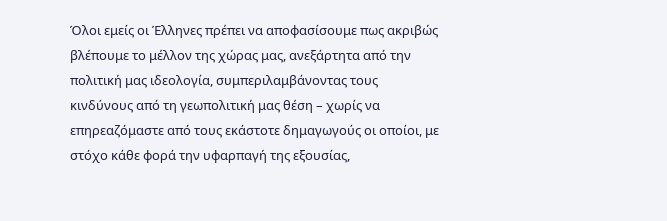Όλοι εμείς οι Έλληνες πρέπει να αποφασίσουμε πως ακριβώς βλέπουμε το μέλλον της χώρας μας, ανεξάρτητα από την πολιτική μας ιδεολογία, συμπεριλαμβάνοντας τους κινδύνους από τη γεωπολιτική μας θέση – χωρίς να επηρεαζόμαστε από τους εκάστοτε δημαγωγούς οι οποίοι, με στόχο κάθε φορά την υφαρπαγή της εξουσίας,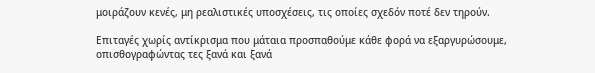μοιράζουν κενές, μη ρεαλιστικές υποσχέσεις, τις οποίες σχεδόν ποτέ δεν τηρούν.

Επιταγές χωρίς αντίκρισμα που μάταια προσπαθούμε κάθε φορά να εξαργυρώσουμε, οπισθογραφώντας τες ξανά και ξανά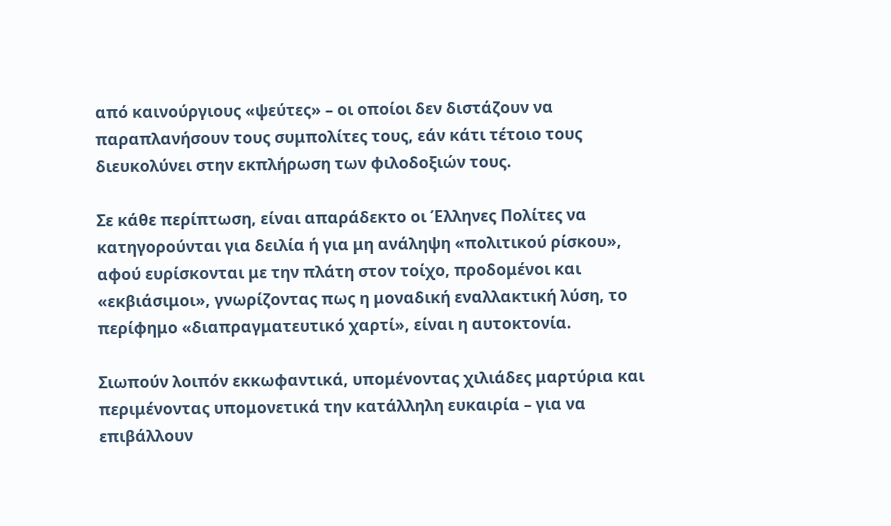από καινούργιους «ψεύτες» – οι οποίοι δεν διστάζουν να παραπλανήσουν τους συμπολίτες τους, εάν κάτι τέτοιο τους διευκολύνει στην εκπλήρωση των φιλοδοξιών τους.

Σε κάθε περίπτωση, είναι απαράδεκτο οι Έλληνες Πολίτες να κατηγορούνται για δειλία ή για μη ανάληψη «πολιτικού ρίσκου», αφού ευρίσκονται με την πλάτη στον τοίχο, προδομένοι και «εκβιάσιμοι», γνωρίζοντας πως η μοναδική εναλλακτική λύση, το περίφημο «διαπραγματευτικό χαρτί», είναι η αυτοκτονία.

Σιωπούν λοιπόν εκκωφαντικά, υπομένοντας χιλιάδες μαρτύρια και περιμένοντας υπομονετικά την κατάλληλη ευκαιρία – για να επιβάλλουν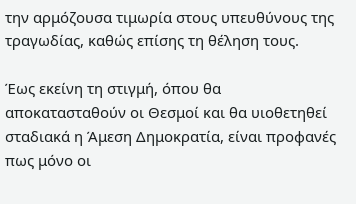την αρμόζουσα τιμωρία στους υπευθύνους της τραγωδίας, καθώς επίσης τη θέληση τους.

Έως εκείνη τη στιγμή, όπου θα αποκατασταθούν οι Θεσμοί και θα υιοθετηθεί σταδιακά η Άμεση Δημοκρατία, είναι προφανές πως μόνο οι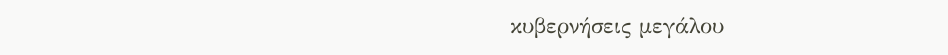κυβερνήσεις μεγάλου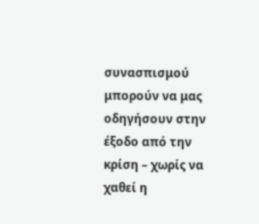συνασπισμού μπορούν να μας οδηγήσουν στην έξοδο από την κρίση – χωρίς να χαθεί η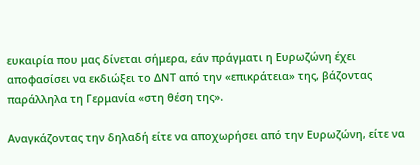ευκαιρία που μας δίνεται σήμερα, εάν πράγματι η Ευρωζώνη έχει αποφασίσει να εκδιώξει το ΔΝΤ από την «επικράτεια» της, βάζοντας παράλληλα τη Γερμανία «στη θέση της».

Αναγκάζοντας την δηλαδή είτε να αποχωρήσει από την Ευρωζώνη, είτε να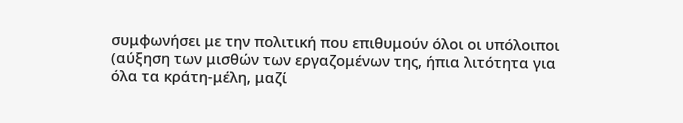συμφωνήσει με την πολιτική που επιθυμούν όλοι οι υπόλοιποι (αύξηση των μισθών των εργαζομένων της, ήπια λιτότητα για όλα τα κράτη-μέλη, μαζί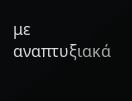με αναπτυξιακά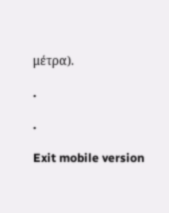μέτρα).

.

.

Exit mobile version